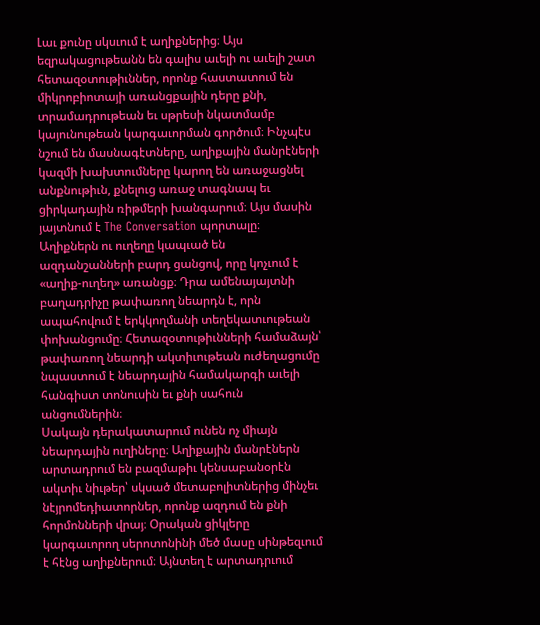Լաւ քունը սկսւում է աղիքներից։ Այս եզրակացութեանն են գալիս աւելի ու աւելի շատ հետազօտութիւններ, որոնք հաստատում են միկրոբիոտայի առանցքային դերը քնի, տրամադրութեան եւ սթրեսի նկատմամբ կայունութեան կարգաւորման գործում։ Ինչպէս նշում են մասնագէտները, աղիքային մանրէների կազմի խախտումները կարող են առաջացնել անքնութիւն, քնելուց առաջ տագնապ եւ ցիրկադային ռիթմերի խանգարում։ Այս մասին յայտնում է The Conversation պորտալը։
Աղիքներն ու ուղեղը կապւած են ազդանշանների բարդ ցանցով, որը կոչւում է «աղիք-ուղեղ» առանցք։ Դրա ամենայայտնի բաղադրիչը թափառող նեարդն է, որն ապահովում է երկկողմանի տեղեկատւութեան փոխանցումը։ Հետազօտութիւնների համաձայն՝ թափառող նեարդի ակտիւութեան ուժեղացումը նպաստում է նեարդային համակարգի աւելի հանգիստ տոնուսին եւ քնի սահուն անցումներին։
Սակայն դերակատարում ունեն ոչ միայն նեարդային ուղիները։ Աղիքային մանրէներն արտադրում են բազմաթիւ կենսաբանօրէն ակտիւ նիւթեր՝ սկսած մետաբոլիտներից մինչեւ նէյրոմեդիատորներ, որոնք ազդում են քնի հորմոնների վրայ։ Օրական ցիկլերը կարգաւորող սերոտոնինի մեծ մասը սինթեզւում է հէնց աղիքներում։ Այնտեղ է արտադրւում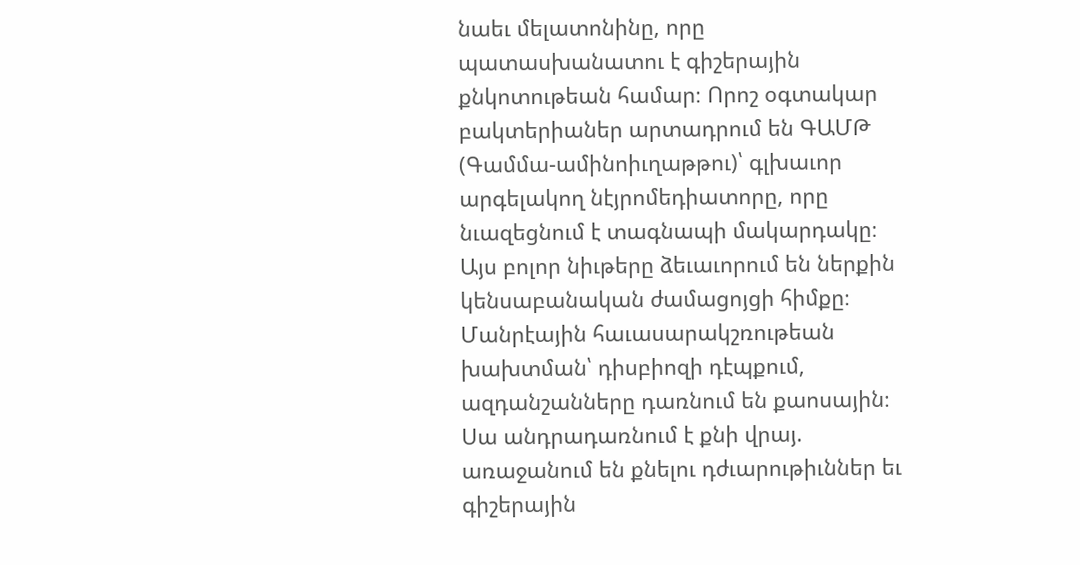նաեւ մելատոնինը, որը պատասխանատու է գիշերային քնկոտութեան համար։ Որոշ օգտակար բակտերիաներ արտադրում են ԳԱՄԹ (Գամմա-ամինոիւղաթթու)՝ գլխաւոր արգելակող նէյրոմեդիատորը, որը նւազեցնում է տագնապի մակարդակը։ Այս բոլոր նիւթերը ձեւաւորում են ներքին կենսաբանական ժամացոյցի հիմքը։
Մանրէային հաւասարակշռութեան խախտման՝ դիսբիոզի դէպքում, ազդանշանները դառնում են քաոսային։ Սա անդրադառնում է քնի վրայ. առաջանում են քնելու դժւարութիւններ եւ գիշերային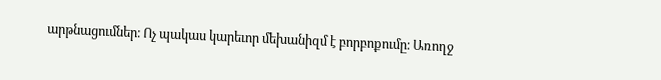արթնացումներ։ Ոչ պակաս կարեւոր մեխանիզմ է բորբոքումը։ Առողջ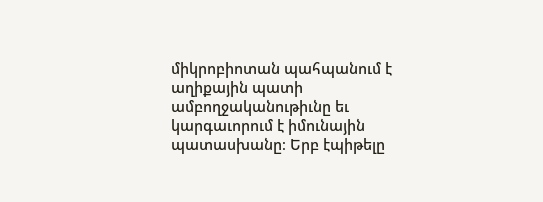միկրոբիոտան պահպանում է աղիքային պատի ամբողջականութիւնը եւ կարգաւորում է իմունային պատասխանը։ Երբ էպիթելը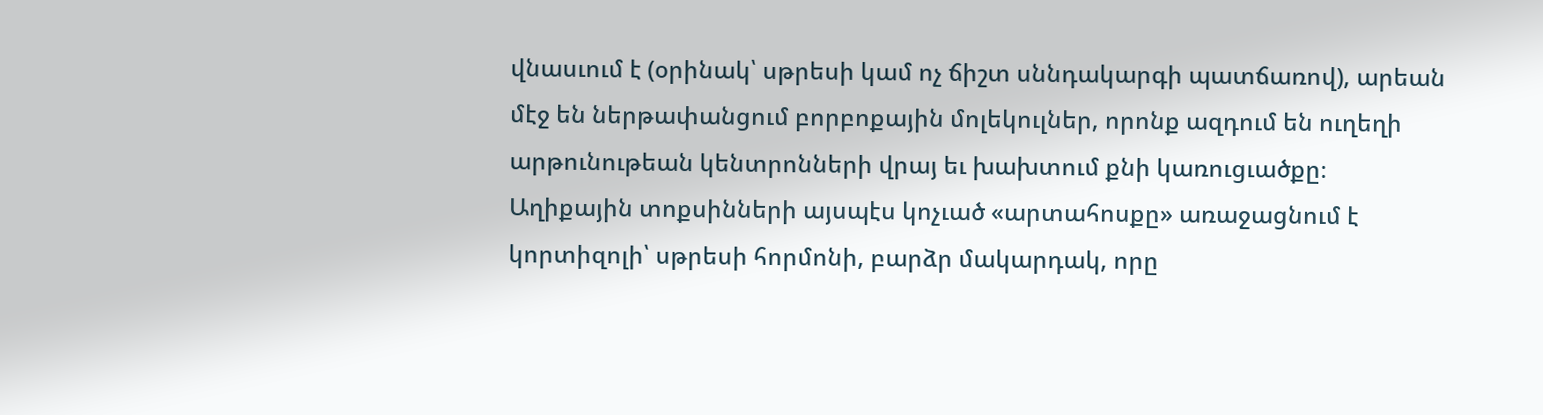վնասւում է (օրինակ՝ սթրեսի կամ ոչ ճիշտ սննդակարգի պատճառով), արեան մէջ են ներթափանցում բորբոքային մոլեկուլներ, որոնք ազդում են ուղեղի արթունութեան կենտրոնների վրայ եւ խախտում քնի կառուցւածքը։
Աղիքային տոքսինների այսպէս կոչւած «արտահոսքը» առաջացնում է կորտիզոլի՝ սթրեսի հորմոնի, բարձր մակարդակ, որը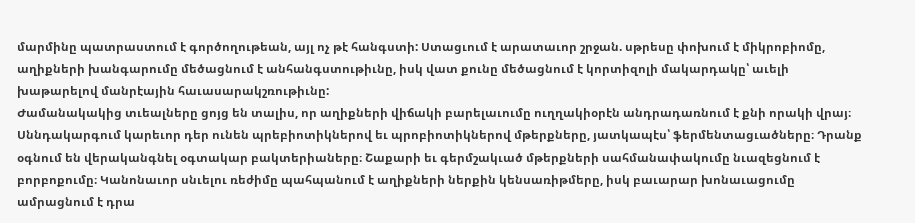մարմինը պատրաստում է գործողութեան, այլ ոչ թէ հանգստի: Ստացւում է արատաւոր շրջան. սթրեսը փոխում է միկրոբիոմը, աղիքների խանգարումը մեծացնում է անհանգստութիւնը, իսկ վատ քունը մեծացնում է կորտիզոլի մակարդակը՝ աւելի խաթարելով մանրէային հաւասարակշռութիւնը:
Ժամանակակից տւեալները ցոյց են տալիս, որ աղիքների վիճակի բարելաւումը ուղղակիօրէն անդրադառնում է քնի որակի վրայ։ Սննդակարգում կարեւոր դեր ունեն պրեբիոտիկներով եւ պրոբիոտիկներով մթերքները, յատկապէս՝ ֆերմենտացւածները։ Դրանք օգնում են վերականգնել օգտակար բակտերիաները։ Շաքարի եւ գերմշակւած մթերքների սահմանափակումը նւազեցնում է բորբոքումը։ Կանոնաւոր սնւելու ռեժիմը պահպանում է աղիքների ներքին կենսառիթմերը, իսկ բաւարար խոնաւացումը ամրացնում է դրա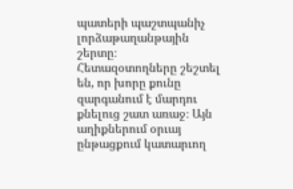պատերի պաշտպանիչ լորձաթաղանթային շերտը։
Հետազօտողները շեշտել են, որ խորը քունը զարգանում է մարդու քնելուց շատ առաջ։ Այն աղիքներում օրւայ ընթացքում կատարւող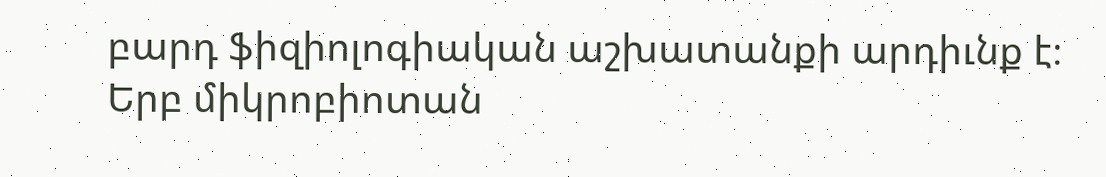բարդ ֆիզիոլոգիական աշխատանքի արդիւնք է։ Երբ միկրոբիոտան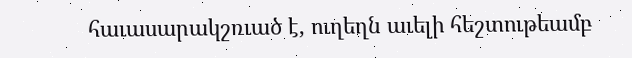հաւասարակշռւած է, ուղեղն աւելի հեշտութեամբ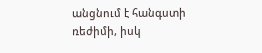անցնում է հանգստի ռեժիմի, իսկ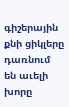գիշերային քնի ցիկլերը դառնում են աւելի խորը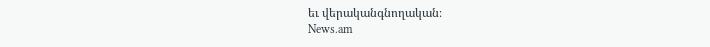եւ վերականգնողական։
News.am